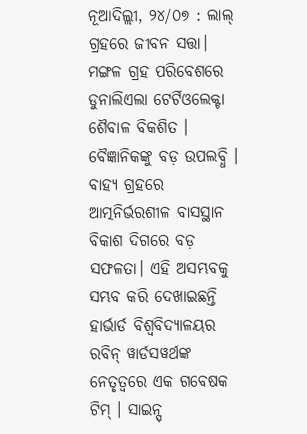ନୂଆଦିଲ୍ଲୀ, ୨୪/୦୭ : ଲାଲ୍ ଗ୍ରହରେ ଜୀବନ ସତ୍ତା। ମଙ୍ଗଳ ଗ୍ରହ ପରିବେଶରେ ଡୁନାଲିଏଲା ଟେର୍ଟିଓଲେକ୍ଟା ଶୈବାଳ ବିକଶିତ । ବୈଜ୍ଞାନିକଙ୍କୁ ବଡ଼ ଉପଲବ୍ଧି । ବାହ୍ୟ ଗ୍ରହରେ ଆତ୍ମନିର୍ଭରଶୀଳ ବାସସ୍ଥାନ ବିକାଶ ଦିଗରେ ବଡ଼ ସଫଳତା। ଏହି ଅସମ୍ଭବକୁ ସମ୍ଭବ କରି ଦେଖାଇଛନ୍ତି ହାର୍ଭାର୍ଡ ବିଶ୍ଵବିଦ୍ୟାଳୟର ରବିନ୍ ୱାର୍ଡସୱର୍ଥଙ୍କ ନେତୃତ୍ଵରେ ଏକ ଗବେଷକ ଟିମ୍ । ସାଇନ୍ସ୍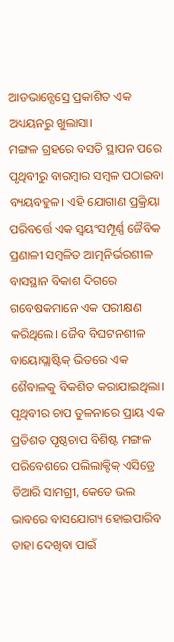ଆଡଭାନ୍ସେସ୍ରେ ପ୍ରକାଶିତ ଏକ ଅଧ୍ୟୟନରୁ ଖୁଲାସା।
ମଙ୍ଗଳ ଗ୍ରହରେ ବସତି ସ୍ଥାପନ ପରେ ପୃଥିବୀରୁ ବାରମ୍ଵାର ସମ୍ବଳ ପଠାଇବା ବ୍ୟୟବହୁଳ। ଏହି ଯୋଗାଣ ପ୍ରକ୍ରିୟା ପରିବର୍ତ୍ତେ ଏକ ସ୍ଵୟଂସମ୍ପୂର୍ଣ୍ଣ ଜୈବିକ ପ୍ରଣାଳୀ ସମ୍ବଳିତ ଆତ୍ମନିର୍ଭରଶୀଳ ବାସସ୍ଥାନ ବିକାଶ ଦିଗରେ ଗବେଷକମାନେ ଏକ ପରୀକ୍ଷଣ କରିଥିଲେ। ଜୈବ ବିଘଟନଶୀଳ ବାୟୋପ୍ଲାଷ୍ଟିକ୍ ଭିତରେ ଏକ ଶୈବାଳକୁ ବିକଶିତ କରାଯାଇଥିଲା। ପୃଥିବୀର ଚାପ ତୁଳନାରେ ପ୍ରାୟ ଏକ ପ୍ରତିଶତ ପୃଷ୍ଠଚାପ ବିଶିଷ୍ଟ ମଙ୍ଗଳ ପରିବେଶରେ ପଲିଲାକ୍ଟିକ୍ ଏସିଡ୍ରେ ତିଆରି ସାମଗ୍ରୀ, କେତେ ଭଲ ଭାବରେ ବାସଯୋଗ୍ୟ ହୋଇପାରିବ ତାହା ଦେଖିବା ପାଇଁ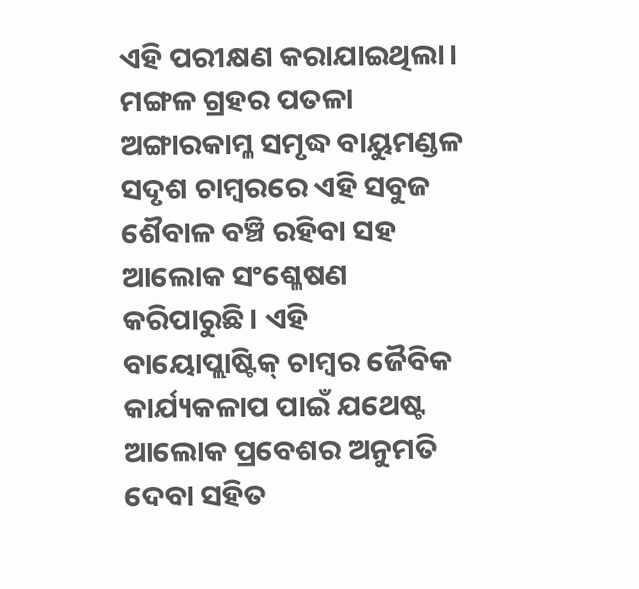ଏହି ପରୀକ୍ଷଣ କରାଯାଇଥିଲା।
ମଙ୍ଗଳ ଗ୍ରହର ପତଳା ଅଙ୍ଗାରକାମ୍ଳ ସମୃଦ୍ଧ ବାୟୁମଣ୍ଡଳ ସଦୃଶ ଚାମ୍ଵରରେ ଏହି ସବୁଜ ଶୈବାଳ ବଞ୍ଚି ରହିବା ସହ ଆଲୋକ ସଂଶ୍ଳେଷଣ କରିପାରୁଛି। ଏହି ବାୟୋପ୍ଲାଷ୍ଟିକ୍ ଚାମ୍ଵର ଜୈବିକ କାର୍ଯ୍ୟକଳାପ ପାଇଁ ଯଥେଷ୍ଟ ଆଲୋକ ପ୍ରବେଶର ଅନୁମତି ଦେବା ସହିତ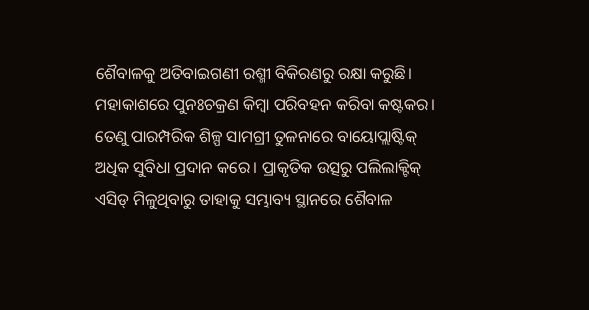ଶୈବାଳକୁ ଅତିବାଇଗଣୀ ରଶ୍ମୀ ବିକିରଣରୁ ରକ୍ଷା କରୁଛି। ମହାକାଶରେ ପୁନଃଚକ୍ରଣ କିମ୍ଵା ପରିବହନ କରିବା କଷ୍ଟକର। ତେଣୁ ପାରମ୍ପରିକ ଶିଳ୍ପ ସାମଗ୍ରୀ ତୁଳନାରେ ବାୟୋପ୍ଲାଷ୍ଟିକ୍ ଅଧିକ ସୁବିଧା ପ୍ରଦାନ କରେ। ପ୍ରାକୃତିକ ଉତ୍ସରୁ ପଲିଲାକ୍ଟିକ୍ ଏସିଡ୍ ମିଳୁଥିବାରୁ ତାହାକୁ ସମ୍ଭାବ୍ୟ ସ୍ଥାନରେ ଶୈବାଳ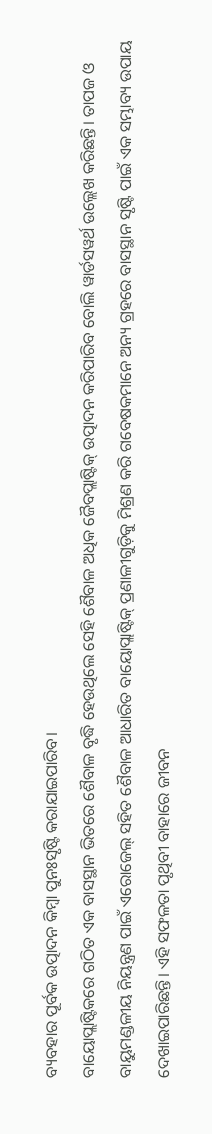ବ୍ୟବହାର ପୂର୍ବକ ଉତ୍ପାଦନ କିମ୍ଵା ପୁନଃସୃଷ୍ଟି କରାଯାଇପାରିବ।
ବାୟୋପ୍ଲାଷ୍ଟିକରେ ଗଠିତ ଏକ ବାସସ୍ଥାନ ଭିତରେ ଶୈବାଳ ବୃଦ୍ଧି ହେଉଥିଲେ ସେହି ଶୈବାଳ ଅଧିକ ଜୈବପ୍ଲାଷ୍ଟିକ୍ ଉତ୍ପାଦନ କରିପାରିବ ବୋଲି ୱାର୍ଡସୱର୍ଥ ଉଲ୍ଲେଖ କରିଛନ୍ତି। ତାପଜ ଓ ବାୟୁମଣ୍ଡଳୀୟ ନିୟନ୍ତ୍ରଣ ପାଇଁ ଏରୋଜେଲ୍ ସହିତ ଶୈବାଳ ଆଧାରିତ ବାୟୋପ୍ଲାଷ୍ଟିକ୍ ପ୍ରଣାଳୀଗୁଡ଼ିକୁ ମିଶ୍ରଣ କରି ଗବେଷକମାନେ ଅନ୍ୟ ଗ୍ରହରେ ବାସସ୍ଥାନ ସୃଷ୍ଟି ପାଇଁ ଏକ ସମ୍ଭାବ୍ୟ ଉପାୟ ଦେଖାଇପାରିଛନ୍ତି। ଏହି ସଫଳତା ପୃଥିବୀ ବାହାରେ ଜୀବନ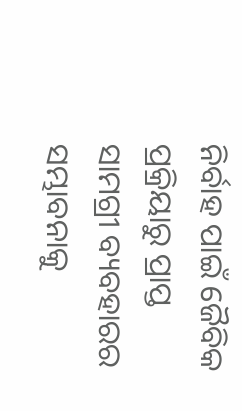ନିର୍ବାହ ପାଇଁ ଜୈବିକ ପ୍ରକ୍ରିୟାରୁ ପ୍ରାପ୍ତ ସାମଗ୍ରୀ ବ୍ୟବହାରର ସମ୍ଭାବନାକୁ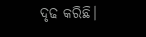ଦୃଢ କରିଛି।